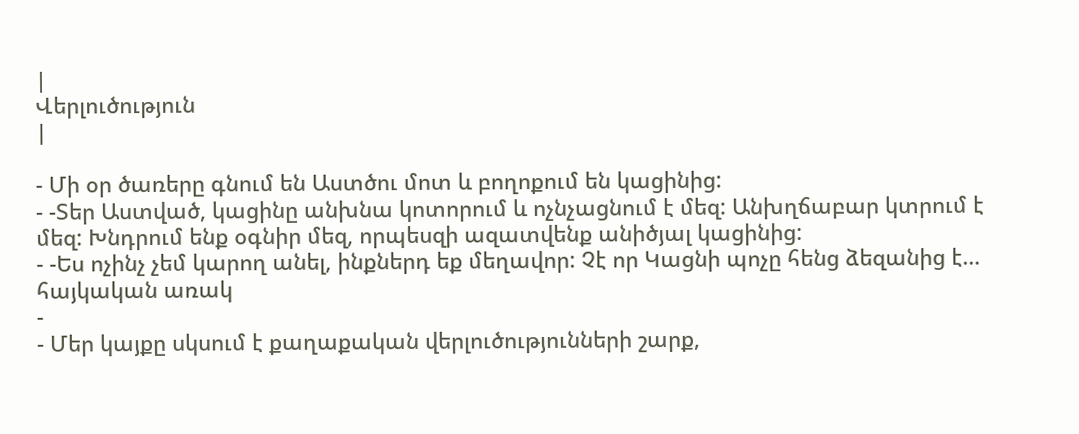|
Վերլուծություն
|

- Մի օր ծառերը գնում են Աստծու մոտ և բողոքում են կացինից:
- -Տեր Աստված, կացինը անխնա կոտորում և ոչնչացնում է մեզ: Անխղճաբար կտրում է մեզ: Խնդրում ենք օգնիր մեզ, որպեսզի ազատվենք անիծյալ կացինից:
- -Ես ոչինչ չեմ կարող անել, ինքներդ եք մեղավոր: Չէ որ Կացնի պոչը հենց ձեզանից է… հայկական առակ
-
- Մեր կայքը սկսում է քաղաքական վերլուծությունների շարք,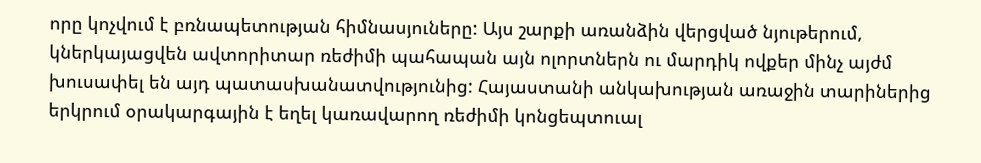որը կոչվում է բռնապետության հիմնասյուները: Այս շարքի առանձին վերցված նյութերում, կներկայացվեն ավտորիտար ռեժիմի պահապան այն ոլորտներն ու մարդիկ ովքեր մինչ այժմ խուսափել են այդ պատասխանատվությունից: Հայաստանի անկախության առաջին տարիներից երկրում օրակարգային է եղել կառավարող ռեժիմի կոնցեպտուալ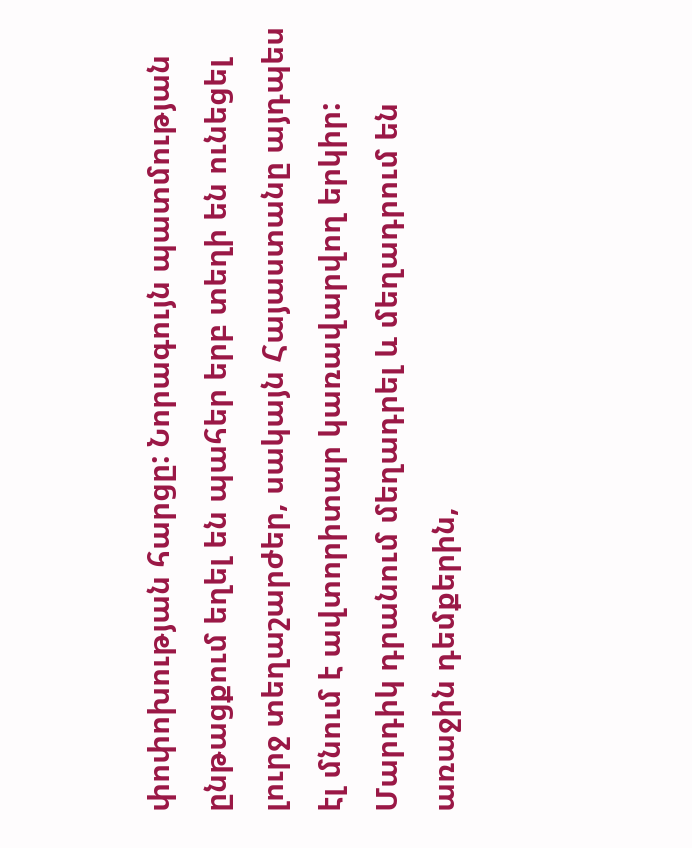փոփոխության հարցը: Նորագույն պատմության ընթացքում եղել են պահեր երբ տեղի են ունեցել լուրջ տեղաշարժեր, սակայն Հայաստանը այդպես էլ մնում է ավտորիտար կառավարվող երկիր: Մարդիկ դրանում մեղադրել և մեղադրում են առաջին դեմքերին,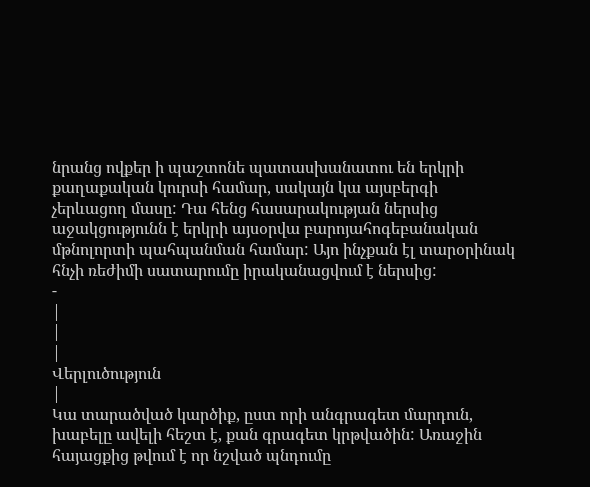նրանց ովքեր ի պաշտոնե պատասխանատու են երկրի քաղաքական կուրսի համար, սակայն կա այսբերգի չերևացող մասը: Դա հենց հասարակության ներսից աջակցությունն է երկրի այսօրվա բարոյահոգեբանական մթնոլորտի պահպանման համար: Այո ինչքան էլ տարօրինակ հնչի ռեժիմի սատարումը իրականացվում է ներսից:
-
|
|
|
Վերլուծություն
|
Կա տարածված կարծիք, ըստ որի անգրագետ մարդուն, խաբելը ավելի հեշտ է, քան գրագետ կրթվածին: Առաջին հայացքից թվում է որ նշված պնդումը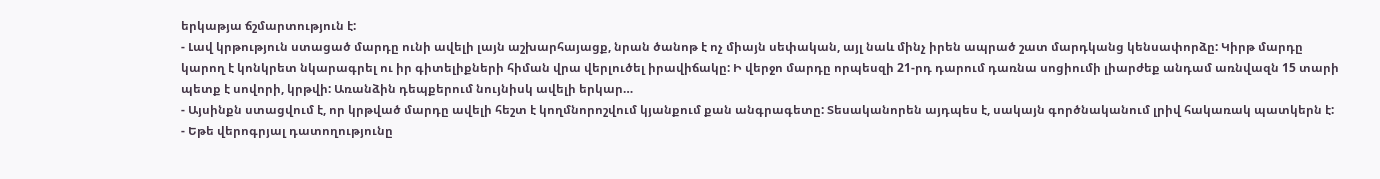երկաթյա ճշմարտություն է:
- Լավ կրթություն ստացած մարդը ունի ավելի լայն աշխարհայացք, նրան ծանոթ է ոչ միայն սեփական, այլ նաև մինչ իրեն ապրած շատ մարդկանց կենսափորձը: Կիրթ մարդը կարող է կոնկրետ նկարագրել ու իր գիտելիքների հիման վրա վերլուծել իրավիճակը: Ի վերջո մարդը որպեսզի 21-րդ դարում դառնա սոցիումի լիարժեք անդամ առնվազն 15 տարի պետք է սովորի, կրթվի: Առանձին դեպքերում նույնիսկ ավելի երկար…
- Այսինքն ստացվում է, որ կրթված մարդը ավելի հեշտ է կողմնորոշվում կյանքում քան անգրագետը: Տեսականորեն այդպես է, սակայն գործնականում լրիվ հակառակ պատկերն է:
- Եթե վերոգրյալ դատողությունը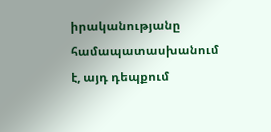իրականությանը համապատասխանում է, այդ դեպքում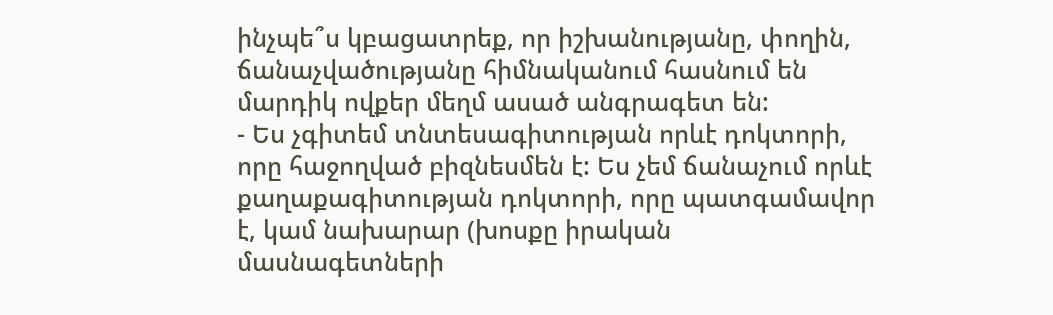ինչպե՞ս կբացատրեք, որ իշխանությանը, փողին, ճանաչվածությանը հիմնականում հասնում են մարդիկ ովքեր մեղմ ասած անգրագետ են:
- Ես չգիտեմ տնտեսագիտության որևէ դոկտորի, որը հաջողված բիզնեսմեն է: Ես չեմ ճանաչում որևէ քաղաքագիտության դոկտորի, որը պատգամավոր է, կամ նախարար (խոսքը իրական մասնագետների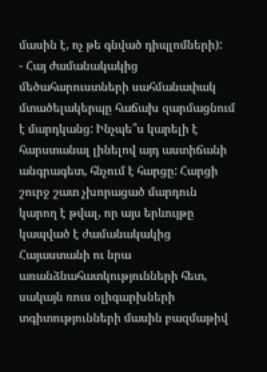մասին է, ոչ թե գնված դիպլոմների):
- Հայ ժամանակակից մեծահարուստների սահմանափակ մտածելակերպը հաճախ զարմացնում է մարդկանց: Ինչպե՞ս կարելի է հարստանալ լինելով այդ աստիճանի անգրագետ, հնչում է հարցը: Հարցի շուրջ շատ չխորացած մարդուն կարող է թվալ, որ այս երևույթը կապված է ժամանակակից Հայաստանի ու նրա առանձնահատկությունների հետ, սակայն ռուս օլիգարխների տգիտությունների մասին բազմաթիվ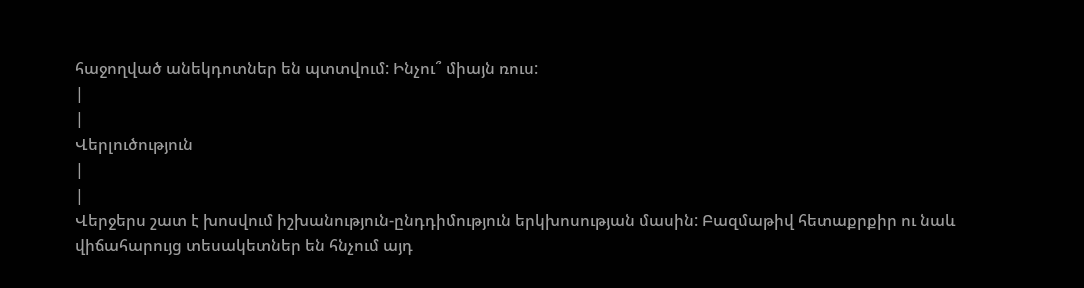հաջողված անեկդոտներ են պտտվում: Ինչու՞ միայն ռուս:
|
|
Վերլուծություն
|
|
Վերջերս շատ է խոսվում իշխանություն-ընդդիմություն երկխոսության մասին: Բազմաթիվ հետաքրքիր ու նաև վիճահարույց տեսակետներ են հնչում այդ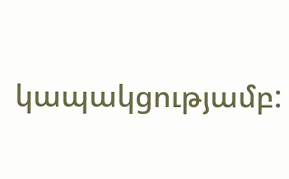կապակցությամբ: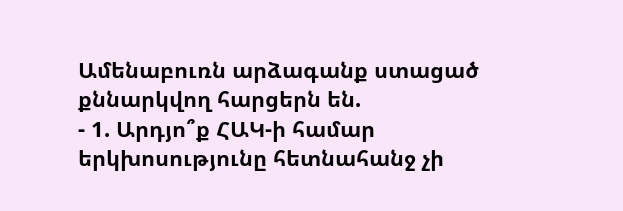Ամենաբուռն արձագանք ստացած քննարկվող հարցերն են.
- 1. Արդյո՞ք ՀԱԿ-ի համար երկխոսությունը հետնահանջ չի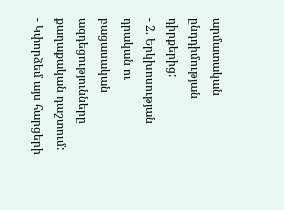արմատական ընդդիմության դիրքերից:
- 2. Երկխոսության դրական ու բացասական ազդեցությունները քաղաքական դաշտում:
- Կփորձեմ այս հարցերի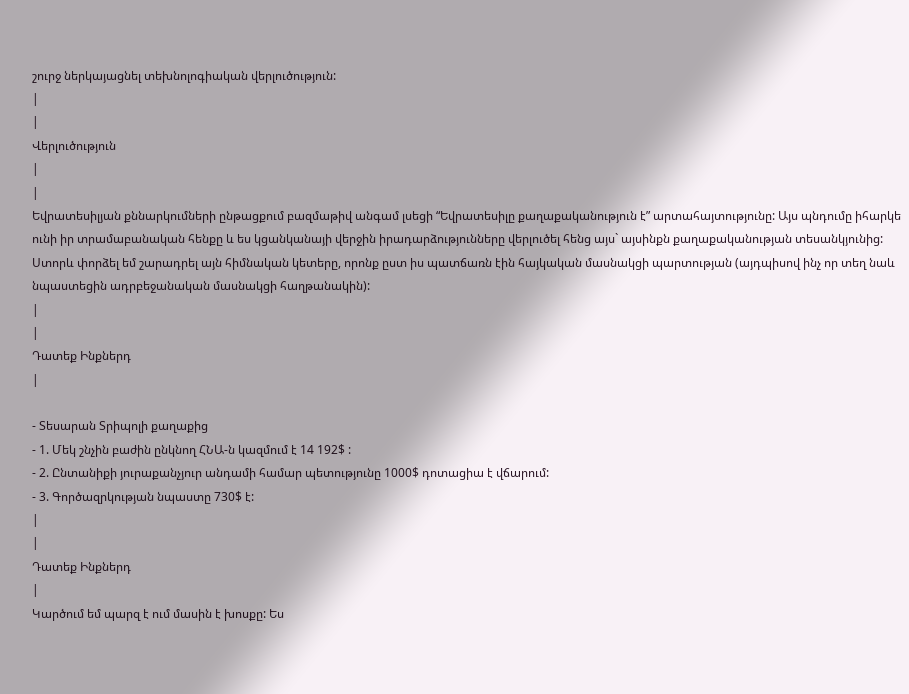շուրջ ներկայացնել տեխնոլոգիական վերլուծություն:
|
|
Վերլուծություն
|
|
Եվրատեսիլյան քննարկումների ընթացքում բազմաթիվ անգամ լսեցի “Եվրատեսիլը քաղաքականություն է” արտահայտությունը: Այս պնդումը իհարկե ունի իր տրամաբանական հենքը և ես կցանկանայի վերջին իրադարձությունները վերլուծել հենց այս` այսինքն քաղաքականության տեսանկյունից: Ստորև փորձել եմ շարադրել այն հիմնական կետերը, որոնք ըստ իս պատճառն էին հայկական մասնակցի պարտության (այդպիսով ինչ որ տեղ նաև նպաստեցին ադրբեջանական մասնակցի հաղթանակին):
|
|
Դատեք Ինքներդ
|

- Տեսարան Տրիպոլի քաղաքից
- 1. Մեկ շնչին բաժին ընկնող ՀՆԱ-ն կազմում է 14 192$ :
- 2. Ընտանիքի յուրաքանչյուր անդամի համար պետությունը 1000$ դոտացիա է վճարում:
- 3. Գործազրկության նպաստը 730$ է:
|
|
Դատեք Ինքներդ
|
Կարծում եմ պարզ է ում մասին է խոսքը: Ես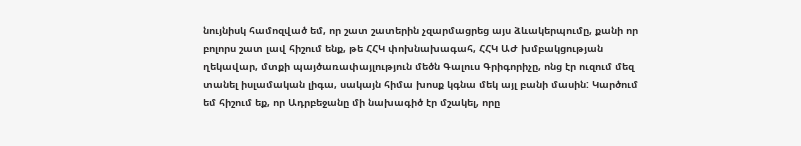նույնիսկ համոզված եմ, որ շատ շատերին չզարմացրեց այս ձևակերպումը, քանի որ բոլորս շատ լավ հիշում ենք, թե ՀՀԿ փոխնախագահ, ՀՀԿ ԱԺ խմբակցության ղեկավար, մտքի պայծառափայլություն մեծն Գալուս Գրիգորիչը, ոնց էր ուզում մեզ տանել իսլամական լիգա, սակայն հիմա խոսք կգնա մեկ այլ բանի մասին: Կարծում եմ հիշում եք, որ Ադրբեջանը մի նախագիծ էր մշակել, որը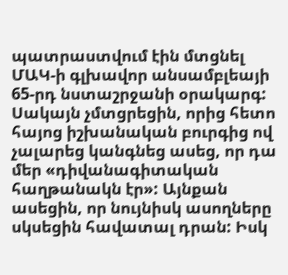պատրաստվում էին մտցնել ՄԱԿ-ի գլխավոր անսամբլեայի 65-րդ նստաշրջանի օրակարգ: Սակայն չմտցրեցին, որից հետո հայոց իշխանական բուրգից ով չալարեց կանգնեց ասեց, որ դա մեր «դիվանագիտական հաղթանակն էր»: Այնքան ասեցին, որ նույնիսկ ասողները սկսեցին հավատալ դրան: Իսկ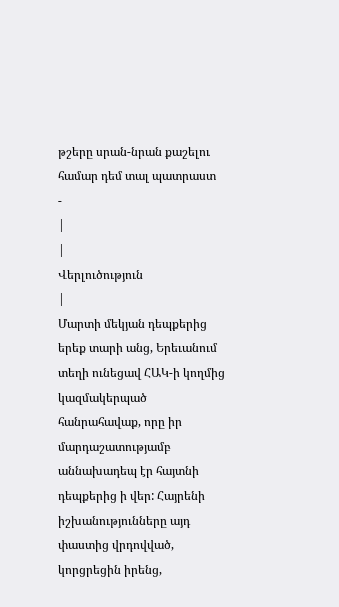թշերը սրան-նրան քաշելու համար դեմ տալ պատրաստ
-
|
|
Վերլուծություն
|
Մարտի մեկյան դեպքերից երեք տարի անց, Երեւանում տեղի ունեցավ ՀԱԿ-ի կողմից կազմակերպած հանրահավաք, որը իր մարդաշատությամբ աննախադեպ էր հայտնի դեպքերից ի վեր: Հայրենի իշխանությունները այդ փաստից վրդովված, կորցրեցին իրենց,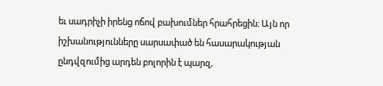եւ սադրիչի իրենց ոճով բախումներ հրահրեցին: Այն որ իշխանությունները սարսափած են հասարակության ընդվզումից արդեն բոլորին է պարզ,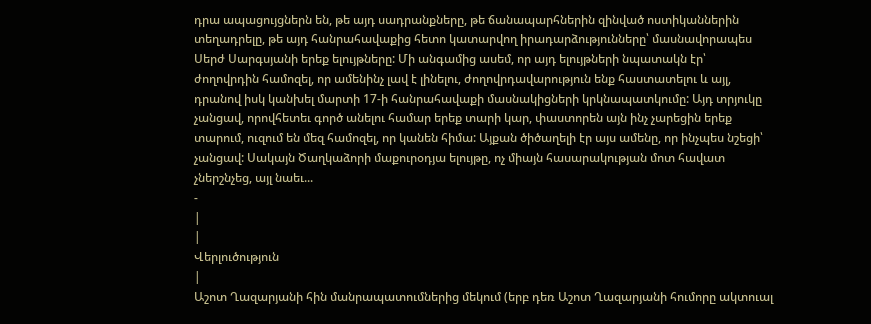դրա ապացույցներն են, թե այդ սադրանքները, թե ճանապարհներին զինված ոստիկաններին տեղադրելը, թե այդ հանրահավաքից հետո կատարվող իրադարձությունները՝ մասնավորապես Սերժ Սարգսյանի երեք ելույթները: Մի անգամից ասեմ, որ այդ ելույթների նպատակն էր՝ ժողովրդին համոզել, որ ամենինչ լավ է լինելու, ժողովրդավարություն ենք հաստատելու և այլ, դրանով իսկ կանխել մարտի 17-ի հանրահավաքի մասնակիցների կրկնապատկումը: Այդ տրյուկը չանցավ, որովհետեւ գործ անելու համար երեք տարի կար, փաստորեն այն ինչ չարեցին երեք տարում, ուզում են մեզ համոզել, որ կանեն հիմա: Այքան ծիծաղելի էր այս ամենը, որ ինչպես նշեցի՝ չանցավ: Սակայն Ծաղկաձորի մաքուրօդյա ելույթը, ոչ միայն հասարակության մոտ հավատ չներշնչեց, այլ նաեւ...
-
|
|
Վերլուծություն
|
Աշոտ Ղազարյանի հին մանրապատումներից մեկում (երբ դեռ Աշոտ Ղազարյանի հումորը ակտուալ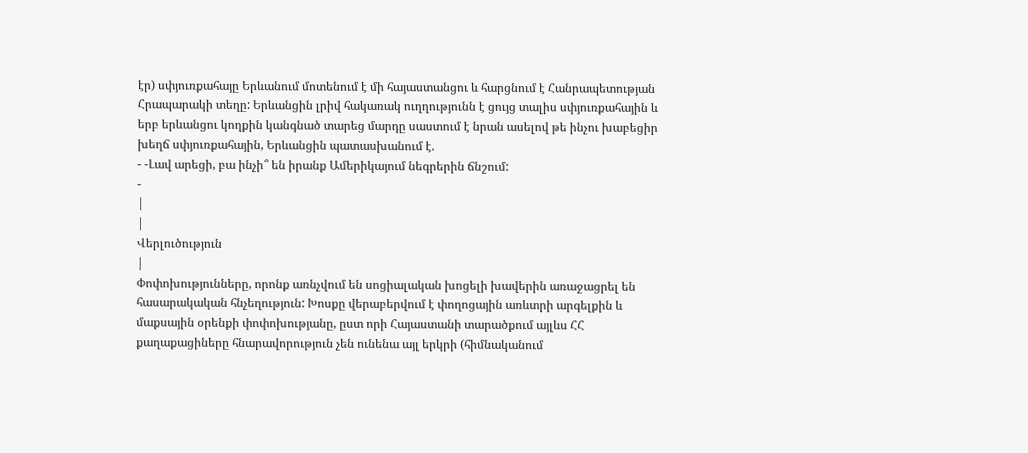էր) սփյուռքահայը Երևանում մոտենում է մի հայաստանցու և հարցնում է Հանրապետության Հրապարակի տեղը: Երևանցին լրիվ հակառակ ուղղությունն է ցույց տալիս սփյուռքահային և երբ երևանցու կողքին կանգնած տարեց մարդը սաստում է նրան ասելով թե ինչու խաբեցիր խեղճ սփյուռքահային, Երևանցին պատասխանում է.
- -Լավ արեցի, բա ինչի՞ են իրանք Ամերիկայում նեգրերին ճնշում:
-
|
|
Վերլուծություն
|
Փոփոխությունները, որոնք առնչվում են սոցիալական խոցելի խավերին առաջացրել են հասարակական հնչեղություն: Խոսքը վերաբերվում է փողոցային առևտրի արգելքին և մաքսային օրենքի փոփոխությանը, ըստ որի Հայաստանի տարածքում այլևս ՀՀ քաղաքացիները հնարավորություն չեն ունենա այլ երկրի (հիմնականում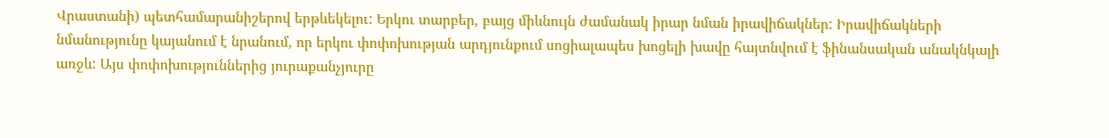Վրաստանի) պետհամարանիշերով երթևեկելու: Երկու տարբեր, բայց միևնույն ժամանակ իրար նման իրավիճակներ: Իրավիճակների նմանությունը կայանում է նրանում, որ երկու փոփոխության արդյունքում սոցիալապես խոցելի խավը հայտնվում է ֆինանսական անակնկալի առջև: Այս փոփոխություններից յուրաքանչյուրը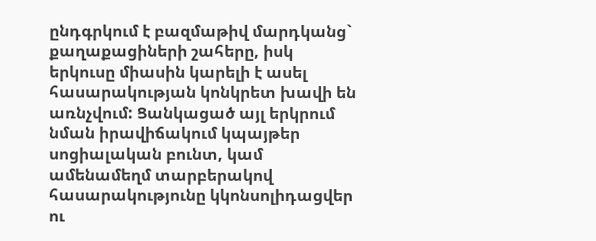ընդգրկում է բազմաթիվ մարդկանց` քաղաքացիների շահերը, իսկ երկուսը միասին կարելի է ասել հասարակության կոնկրետ խավի են առնչվում: Ցանկացած այլ երկրում նման իրավիճակում կպայթեր սոցիալական բունտ, կամ ամենամեղմ տարբերակով հասարակությունը կկոնսոլիդացվեր ու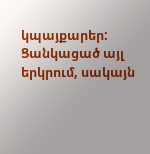կպայքարեր: Ցանկացած այլ երկրում, սակայն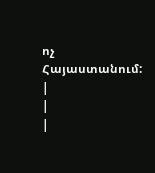ոչ Հայաստանում:
|
|
|